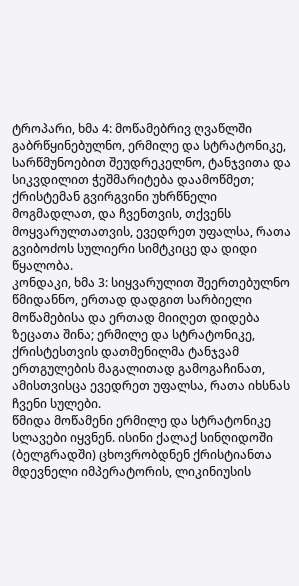ტროპარი, ხმა 4: მოწამებრივ ღვაწლში გაბრწყინებულნო, ერმილე და სტრატონიკე, სარწმუნოებით შეუდრეკელნო, ტანჯვითა და სიკვდილით ჭეშმარიტება დაამოწმეთ; ქრისტემან გვირგვინი უხრწნელი მოგმადლათ, და ჩვენთვის, თქვენს მოყვარულთათვის, ევედრეთ უფალსა, რათა გვიბოძოს სულიერი სიმტკიცე და დიდი წყალობა.
კონდაკი, ხმა 3: სიყვარულით შეერთებულნო წმიდანნო, ერთად დადგით სარბიელი მოწამებისა და ერთად მიიღეთ დიდება ზეცათა შინა; ერმილე და სტრატონიკე, ქრისტესთვის დათმენილმა ტანჯვამ ერთგულების მაგალითად გამოგაჩინათ, ამისთვისცა ევედრეთ უფალსა, რათა იხსნას ჩვენი სულები.
წმიდა მოწამენი ერმილე და სტრატონიკე სლავები იყვნენ. ისინი ქალაქ სინღიდოში (ბელგრადში) ცხოვრობდნენ ქრისტიანთა მდევნელი იმპერატორის, ლიკინიუსის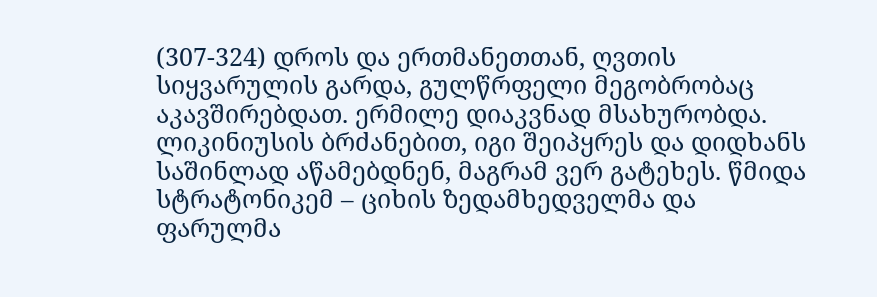(307-324) დროს და ერთმანეთთან, ღვთის სიყვარულის გარდა, გულწრფელი მეგობრობაც აკავშირებდათ. ერმილე დიაკვნად მსახურობდა. ლიკინიუსის ბრძანებით, იგი შეიპყრეს და დიდხანს საშინლად აწამებდნენ, მაგრამ ვერ გატეხეს. წმიდა სტრატონიკემ – ციხის ზედამხედველმა და ფარულმა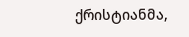ქრისტიანმა,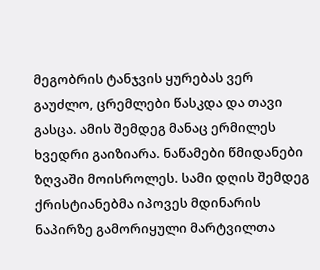მეგობრის ტანჯვის ყურებას ვერ გაუძლო, ცრემლები წასკდა და თავი გასცა. ამის შემდეგ მანაც ერმილეს ხვედრი გაიზიარა. ნაწამები წმიდანები ზღვაში მოისროლეს. სამი დღის შემდეგ ქრისტიანებმა იპოვეს მდინარის ნაპირზე გამორიყული მარტვილთა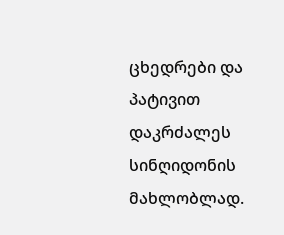ცხედრები და პატივით დაკრძალეს სინღიდონის მახლობლად.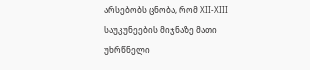არსებობს ცნობა, რომ XII-XIII საუკუნეების მიჯნაზე მათი უხრწნელი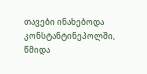თავები ინახებოდა კონსტანტინეპოლში, წმიდა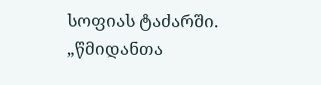სოფიას ტაძარში.
„წმიდანთა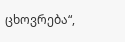ცხოვრება“,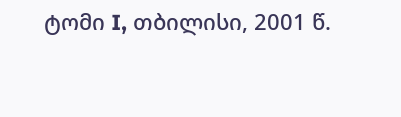ტომი I, თბილისი, 2001 წ.